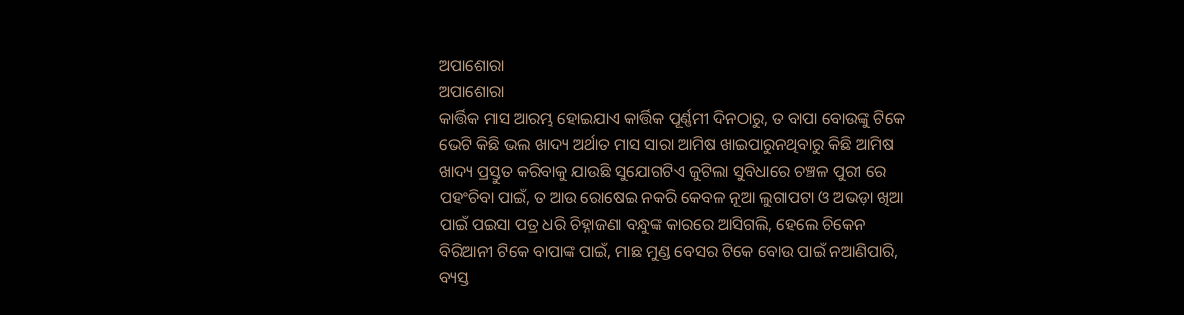ଅପାଶୋରା
ଅପାଶୋରା
କାର୍ତ୍ତିକ ମାସ ଆରମ୍ଭ ହୋଇଯାଏ କାର୍ତ୍ତିକ ପୂର୍ଣ୍ଣମୀ ଦିନଠାରୁ, ତ ବାପା ବୋଉଙ୍କୁ ଟିକେ ଭେଟି କିଛି ଭଲ ଖାଦ୍ୟ ଅର୍ଥାତ ମାସ ସାରା ଆମିଷ ଖାଇପାରୁନଥିବାରୁ କିଛି ଆମିଷ ଖାଦ୍ୟ ପ୍ରସ୍ତୁତ କରିବାକୁ ଯାଉଛି ସୁଯୋଗଟିଏ ଜୁଟିଲା ସୁବିଧାରେ ଚଞ୍ଚଳ ପୁରୀ ରେ ପହଂଚିବା ପାଇଁ, ତ ଆଉ ରୋଷେଇ ନକରି କେବଳ ନୂଆ ଲୁଗାପଟା ଓ ଅଭଡ଼ା ଖିଆ ପାଇଁ ପଇସା ପତ୍ର ଧରି ଚିହ୍ନାଜଣା ବନ୍ଧୁଙ୍କ କାରରେ ଆସିଗଲି, ହେଲେ ଚିକେନ ବିରିଆନୀ ଟିକେ ବାପାଙ୍କ ପାଇଁ, ମାଛ ମୁଣ୍ଡ ବେସର ଟିକେ ବୋଉ ପାଇଁ ନଆଣିପାରି, ବ୍ୟସ୍ତ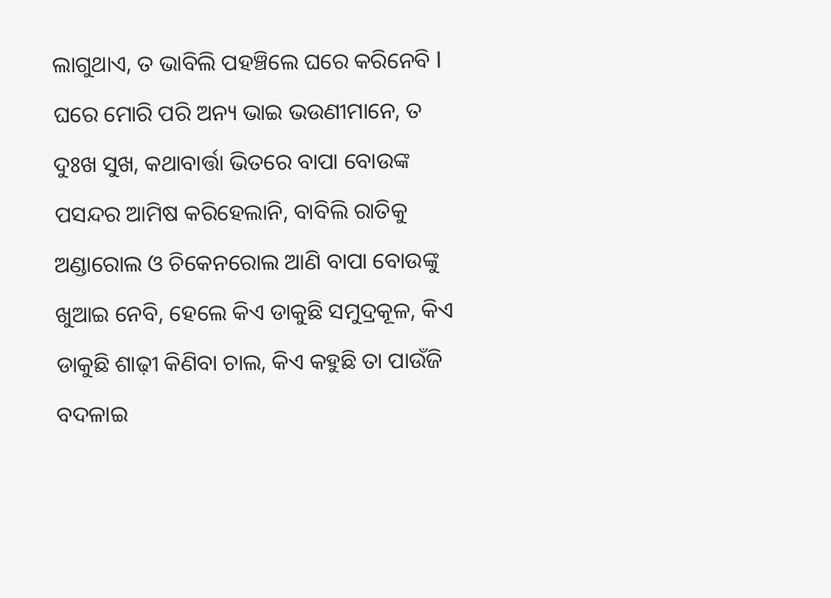ଲାଗୁଥାଏ, ତ ଭାବିଲି ପହଞ୍ଚିଲେ ଘରେ କରିନେବି l
ଘରେ ମୋରି ପରି ଅନ୍ୟ ଭାଇ ଭଉଣୀମାନେ, ତ ଦୁଃଖ ସୁଖ, କଥାବାର୍ତ୍ତା ଭିତରେ ବାପା ବୋଉଙ୍କ ପସନ୍ଦର ଆମିଷ କରିହେଲାନି, ବାବିଲି ରାତିକୁ ଅଣ୍ଡାରୋଲ ଓ ଚିକେନରୋଲ ଆଣି ବାପା ବୋଉଙ୍କୁ ଖୁଆଇ ନେବି, ହେଲେ କିଏ ଡାକୁଛି ସମୁଦ୍ରକୂଳ, କିଏ ଡାକୁଛି ଶାଢ଼ୀ କିଣିବା ଚାଲ, କିଏ କହୁଛି ତା ପାଉଁଜି ବଦଳାଇ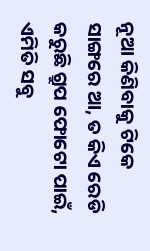ନୂଆ କିଣିବାକୁ ଟିକେ ସାଙ୍ଗରେ ଆ, ତ କିଏ ରେଡି କରୁଛି ଗ୍ରୁପ ଫୋଟୋ ପାଇଁ, ଏମିତି ସବୁ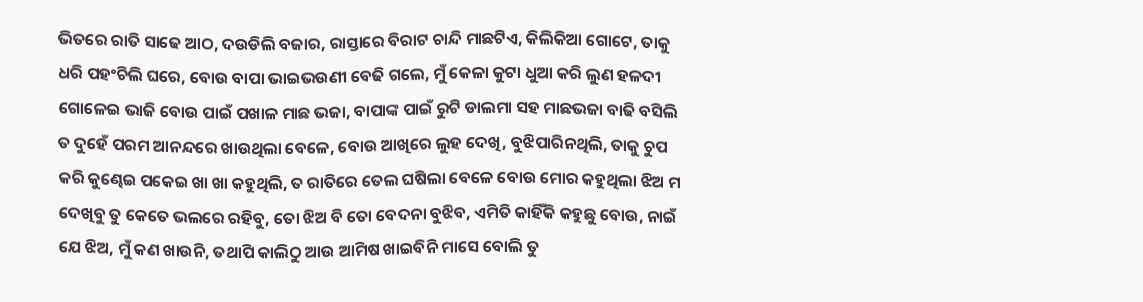ଭିତରେ ରାତି ସାଢେ ଆଠ, ଦଉଡିଲି ବଜାର, ରାସ୍ତାରେ ବିରାଟ ଚାନ୍ଦି ମାଛଟିଏ, କିଲିକିଆ ଗୋଟେ, ତାକୁ ଧରି ପହଂଚିଲି ଘରେ, ବୋଉ ବାପା ଭାଇଭଉଣୀ ବେଢି ଗଲେ, ମୁଁ କେଳା କୁଟା ଧୁଆ କରି ଲୁଣ ହଳଦୀ ଗୋଳେଇ ଭାଜି ବୋଉ ପାଇଁ ପଖାଳ ମାଛ ଭଜା, ବାପାଙ୍କ ପାଇଁ ରୁଟି ଡାଲମା ସହ ମାଛଭଜା ବାଢି ବସିଲି ତ ଦୁହେଁ ପରମ ଆନନ୍ଦରେ ଖାଉଥିଲା ବେଳେ, ବୋଉ ଆଖିରେ ଲୁହ ଦେଖି, ବୁଝିପାରିନଥିଲି, ତାକୁ ଚୁପ କରି କୁଣ୍ଢେଇ ପକେଇ ଖା ଖା କହୁଥିଲି, ତ ରାତିରେ ତେଲ ଘଷିଲା ବେଳେ ବୋଉ ମୋର କହୁଥିଲା ଝିଅ ମ ଦେଖିବୁ ତୁ କେତେ ଭଲରେ ରହିବୁ, ତୋ ଝିଅ ବି ତୋ ବେଦନା ବୁଝିବ, ଏମିତି କାହିଁକି କହୁଛୁ ବୋଉ, ନାଇଁ ଯେ ଝିଅ, ମୁଁ କଣ ଖାଉନି, ତଥାପି କାଲିଠୁ ଆଉ ଆମିଷ ଖାଇବିନି ମାସେ ବୋଲି ତୁ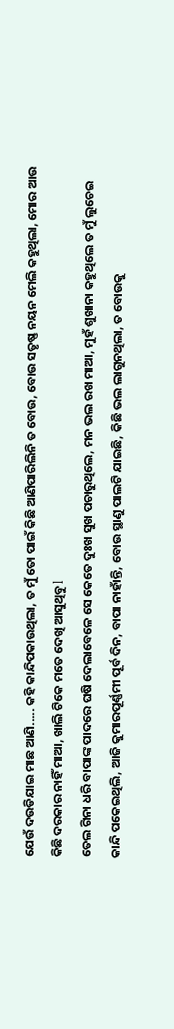ଯେଉଁ ଦଉଡିଯାଇ ମାଛ ଆଣି..... କହି କାନ୍ଦିପକାଉଥିଲା, ତ ମୁଁ ତୋ ପାଇଁ କିଛି ଆଣିପାରିଲିନି ତ ବୋଉ, ବୋଉ ସତୃଷ୍ଣ ନୟନ ମେଲି କହୁଥିଲା, ମୋର ଆଉ କିଛି ଦରକାର ନାହିଁ ମାଆ, ଖାଲି ଟିକେ ମତେ ଦେଖି ଆସୁଥିବୁ l
ତେଲ ଗିନା ଧରି ବାପାଙ୍କ ପାଦରେ ଘଷି ଦେଲାବେଳେ ସେ କେତେ ଦୁଃଖ ସୁଖ ପଚାରୁଥିଲେ, ମନ ଭଲ ରଖ ମାଆ, ମୁହଁ ଶୁଖାନା କହୁଥିଲେ ତ ମୁଁ ଲୁଚେଇ କାନ୍ଦି ପକେଇଥିଲି, ଆଜି କୁମାରପୂର୍ଣ୍ଣମୀ ପୂର୍ବ ଦିନ, ବାପା ନାହାଁନ୍ତି, ବୋଉ ସ୍ଥାଣୁ ପାଲଟି ଯାଇଛି, କିଛି ଭଲ ଲାଗୁନଥିଲା, ତ ବୋଉକୁ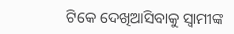ଟିକେ ଦେଖିଆସିବାକୁ ସ୍ୱାମୀଙ୍କ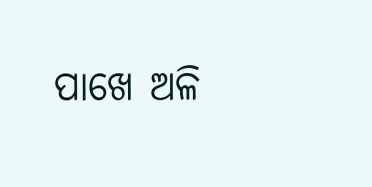ପାଖେ ଅଳି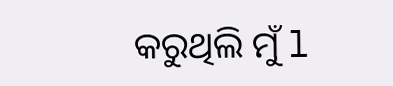କରୁଥିଲି ମୁଁ l